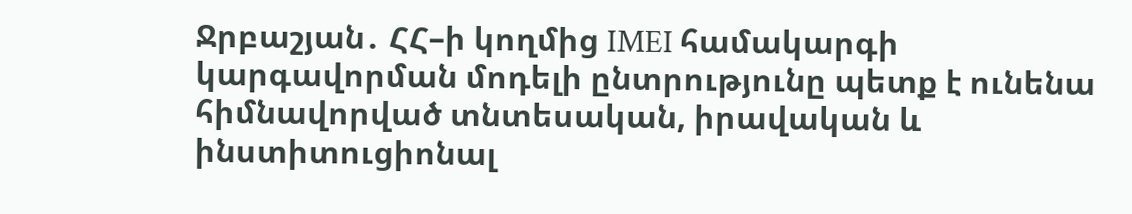Ջրբաշյան․ ՀՀ–ի կողմից IMEI համակարգի կարգավորման մոդելի ընտրությունը պետք է ունենա հիմնավորված տնտեսական, իրավական և ինստիտուցիոնալ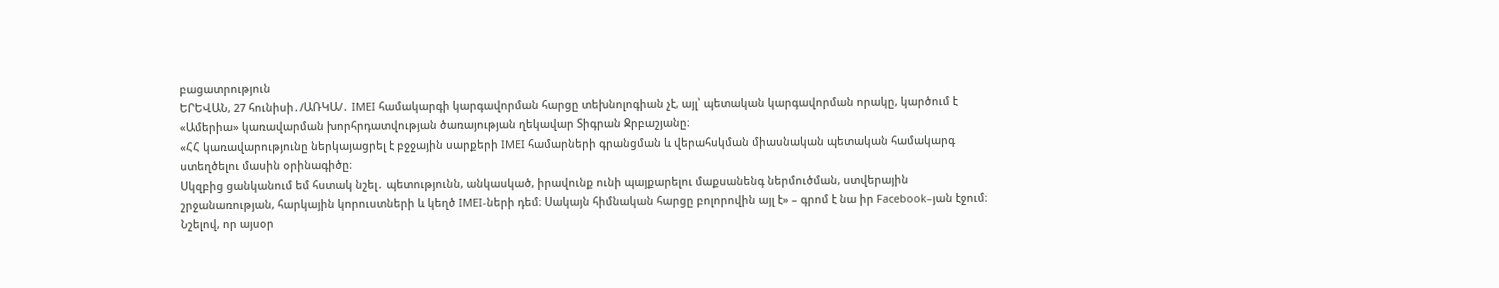բացատրություն
ԵՐԵՎԱՆ, 27 հունիսի․/ԱՌԿԱ/․ IMEI համակարգի կարգավորման հարցը տեխնոլոգիան չէ, այլ՝ պետական կարգավորման որակը, կարծում է «Ամերիա» կառավարման խորհրդատվության ծառայության ղեկավար Տիգրան Ջրբաշյանը։
«ՀՀ կառավարությունը ներկայացրել է բջջային սարքերի IMEI համարների գրանցման և վերահսկման միասնական պետական համակարգ ստեղծելու մասին օրինագիծը։
Սկզբից ցանկանում եմ հստակ նշել․ պետությունն, անկասկած, իրավունք ունի պայքարելու մաքսանենգ ներմուծման, ստվերային շրջանառության, հարկային կորուստների և կեղծ IMEI-ների դեմ։ Սակայն հիմնական հարցը բոլորովին այլ է» – գրոմ է նա իր Facebook–յան էջում։
Նշելով, որ այսօր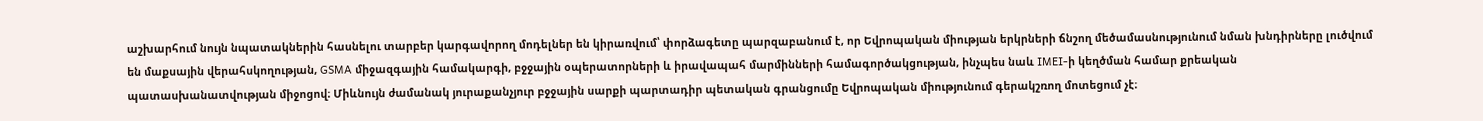աշխարհում նույն նպատակներին հասնելու տարբեր կարգավորող մոդելներ են կիրառվում՝ փորձագետը պարզաբանում է, որ Եվրոպական միության երկրների ճնշող մեծամասնությունում նման խնդիրները լուծվում են մաքսային վերահսկողության, GSMA միջազգային համակարգի, բջջային օպերատորների և իրավապահ մարմինների համագործակցության, ինչպես նաև IMEI-ի կեղծման համար քրեական պատասխանատվության միջոցով։ Միևնույն ժամանակ յուրաքանչյուր բջջային սարքի պարտադիր պետական գրանցումը Եվրոպական միությունում գերակշռող մոտեցում չէ։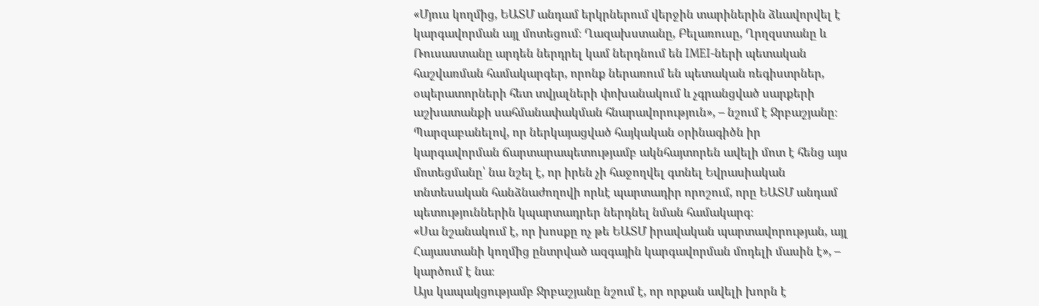«Մյուս կողմից, ԵԱՏՄ անդամ երկրներում վերջին տարիներին ձևավորվել է կարգավորման այլ մոտեցում։ Ղազախստանը, Բելառուսը, Ղրղզստանը և Ռուսաստանը արդեն ներդրել կամ ներդնում են IMEI-ների պետական հաշվառման համակարգեր, որոնք ներառում են պետական ռեգիստրներ, օպերատորների հետ տվյալների փոխանակում և չգրանցված սարքերի աշխատանքի սահմանափակման հնարավորություն», – նշում է Ջրբաշյանը։
Պարզաբանելով, որ ներկայացված հայկական օրինագիծն իր կարգավորման ճարտարապետությամբ ակնհայտորեն ավելի մոտ է հենց այս մոտեցմանը՝ նա նշել է, որ իրեն չի հաջողվել գտնել Եվրասիական տնտեսական հանձնաժողովի որևէ պարտադիր որոշում, որը ԵԱՏՄ անդամ պետություններին կպարտադրեր ներդնել նման համակարգ։
«Սա նշանակում է, որ խոսքը ոչ թե ԵԱՏՄ իրավական պարտավորության, այլ Հայաստանի կողմից ընտրված ազգային կարգավորման մոդելի մասին է», – կարծում է նա։
Այս կապակցությամբ Ջրբաշյանը նշում է, որ որքան ավելի խորն է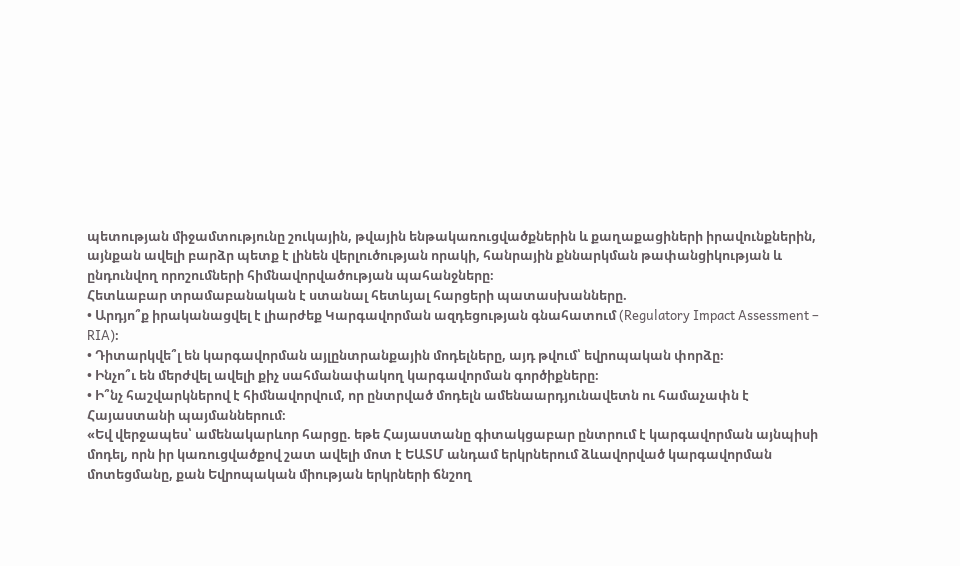պետության միջամտությունը շուկային, թվային ենթակառուցվածքներին և քաղաքացիների իրավունքներին, այնքան ավելի բարձր պետք է լինեն վերլուծության որակի, հանրային քննարկման թափանցիկության և ընդունվող որոշումների հիմնավորվածության պահանջները։
Հետևաբար տրամաբանական է ստանալ հետևյալ հարցերի պատասխանները.
• Արդյո՞ք իրականացվել է լիարժեք Կարգավորման ազդեցության գնահատում (Regulatory Impact Assessment – RIA)։
• Դիտարկվե՞լ են կարգավորման այլընտրանքային մոդելները, այդ թվում՝ եվրոպական փորձը։
• Ինչո՞ւ են մերժվել ավելի քիչ սահմանափակող կարգավորման գործիքները։
• Ի՞նչ հաշվարկներով է հիմնավորվում, որ ընտրված մոդելն ամենաարդյունավետն ու համաչափն է Հայաստանի պայմաններում։
«Եվ վերջապես՝ ամենակարևոր հարցը. եթե Հայաստանը գիտակցաբար ընտրում է կարգավորման այնպիսի մոդել, որն իր կառուցվածքով շատ ավելի մոտ է ԵԱՏՄ անդամ երկրներում ձևավորված կարգավորման մոտեցմանը, քան Եվրոպական միության երկրների ճնշող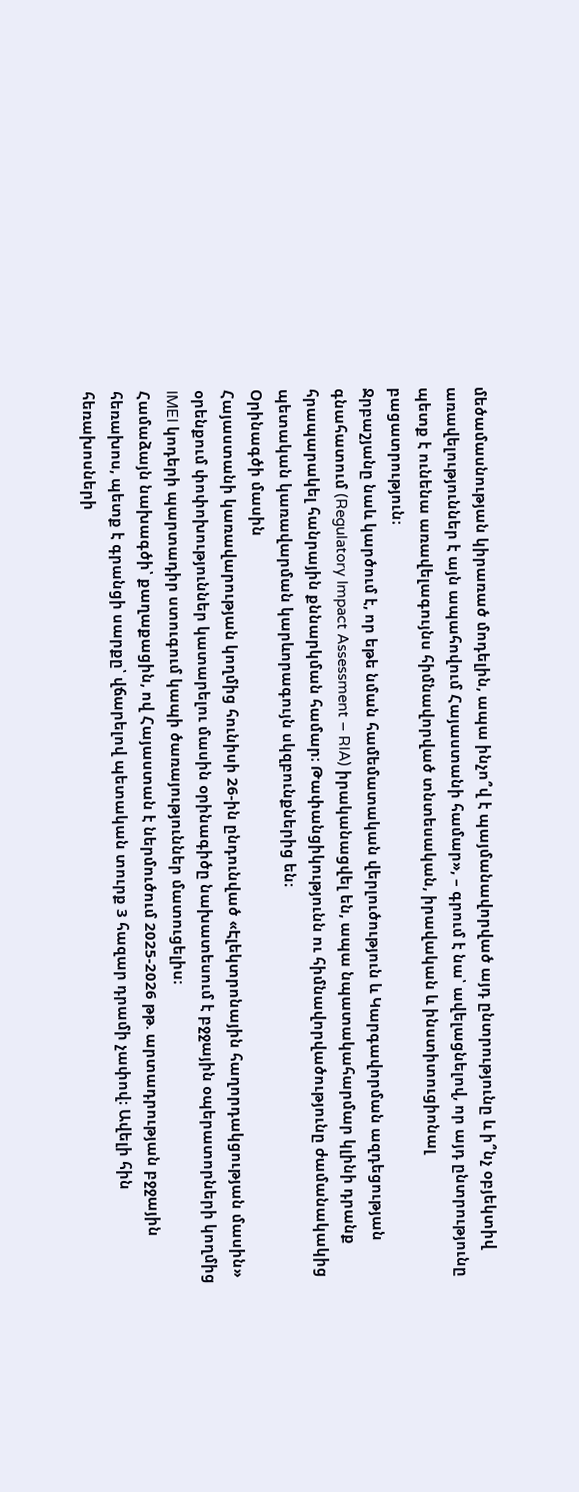մեծամասնության կիրառած մոդելին, ապա ինչո՞վ է պայմանավորված այդ ընտրությունը և ի՞նչ օբյեկտիվ առավելություններ է այն ապահովում Հայաստանի համար», – գրում է նա՝ ավելացնելով, որ այդ ընտրությունը պետք է ունենա առավելագույնս հիմնավորված տնտեսական, իրավական և ինստիտուցիոնալ բացատրություն։
Ջրբաշյանը նաև կարծում է, որ եթե նման համեմատական վերլուծություն և Կարգավորման ազդեցության գնահատում (Regulatory Impact Assessment – RIA) իրականացվել են, ապա նպատակահարմար կլինի դրանք հրապարակել հանրային քննարկման համար։ Թափանցիկությունն ու հիմնավորվածությունը ժամանակակից պետական կառավարման կարևորագույն սկզբունքներից են։
Օրինագծի մասին
Հայաստանի կառավարության կողմից հունիսի 26-ին ընդունված «Էլեկտրոնային հաղորդակցության մասին» օրենքում փոփոխություններ կատարելու մասին օրինագիծը նախատեսում է բջջային օպերատորների կողմից IMEI կոդերի պարտադիր ստուգում կապի ծառայություններ մատուցելիս։
Համաձայն նախագծի՝ քաղաքացին, ով Հայաստան է ներմուծում 2025-2026 թթ. արտադրության բջջային հեռախոս, պետք է գրանցի սարքը՝ վճարելով պետական տուրք 3 հազար դրամի չափով։ Ավելի հին հեռախոսների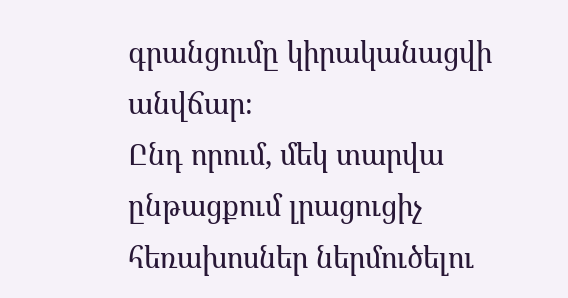գրանցումը կիրականացվի անվճար։
Ընդ որում, մեկ տարվա ընթացքում լրացուցիչ հեռախոսներ ներմուծելու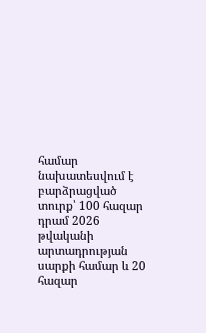համար նախատեսվում է բարձրացված տուրք՝ 100 հազար դրամ 2026 թվականի արտադրության սարքի համար և 20 հազար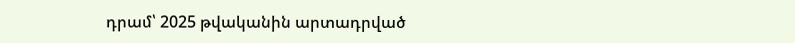դրամ՝ 2025 թվականին արտադրված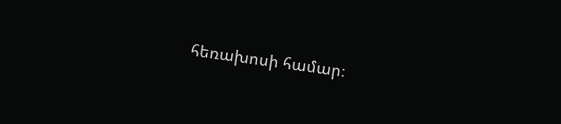հեռախոսի համար։